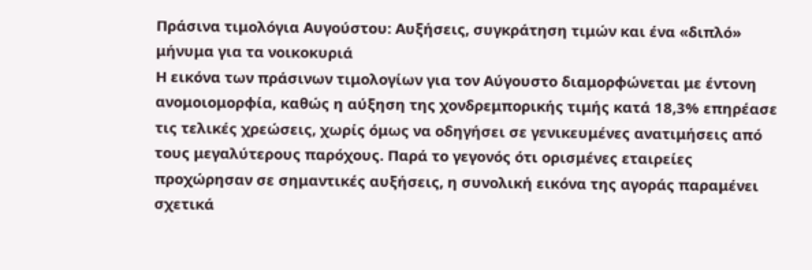Πράσινα τιμολόγια Αυγούστου: Αυξήσεις, συγκράτηση τιμών και ένα «διπλό» μήνυμα για τα νοικοκυριά
Η εικόνα των πράσινων τιμολογίων για τον Αύγουστο διαμορφώνεται με έντονη ανομοιομορφία, καθώς η αύξηση της χονδρεμπορικής τιμής κατά 18,3% επηρέασε τις τελικές χρεώσεις, χωρίς όμως να οδηγήσει σε γενικευμένες ανατιμήσεις από τους μεγαλύτερους παρόχους. Παρά το γεγονός ότι ορισμένες εταιρείες προχώρησαν σε σημαντικές αυξήσεις, η συνολική εικόνα της αγοράς παραμένει σχετικά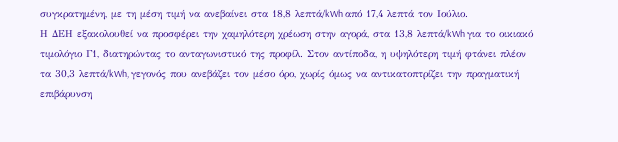συγκρατημένη, με τη μέση τιμή να ανεβαίνει στα 18,8 λεπτά/kWh από 17,4 λεπτά τον Ιούλιο.
Η ΔΕΗ εξακολουθεί να προσφέρει την χαμηλότερη χρέωση στην αγορά, στα 13,8 λεπτά/kWh για το οικιακό τιμολόγιο Γ1, διατηρώντας το ανταγωνιστικό της προφίλ. Στον αντίποδα, η υψηλότερη τιμή φτάνει πλέον τα 30,3 λεπτά/kWh, γεγονός που ανεβάζει τον μέσο όρο, χωρίς όμως να αντικατοπτρίζει την πραγματική επιβάρυνση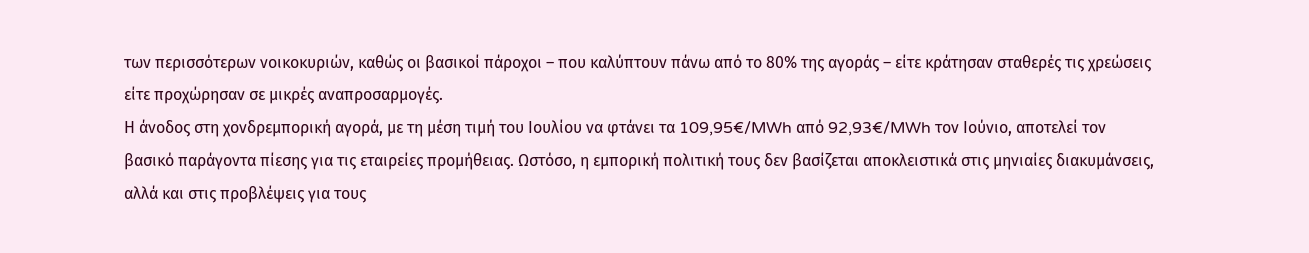των περισσότερων νοικοκυριών, καθώς οι βασικοί πάροχοι – που καλύπτουν πάνω από το 80% της αγοράς – είτε κράτησαν σταθερές τις χρεώσεις είτε προχώρησαν σε μικρές αναπροσαρμογές.
Η άνοδος στη χονδρεμπορική αγορά, με τη μέση τιμή του Ιουλίου να φτάνει τα 109,95€/MWh από 92,93€/MWh τον Ιούνιο, αποτελεί τον βασικό παράγοντα πίεσης για τις εταιρείες προμήθειας. Ωστόσο, η εμπορική πολιτική τους δεν βασίζεται αποκλειστικά στις μηνιαίες διακυμάνσεις, αλλά και στις προβλέψεις για τους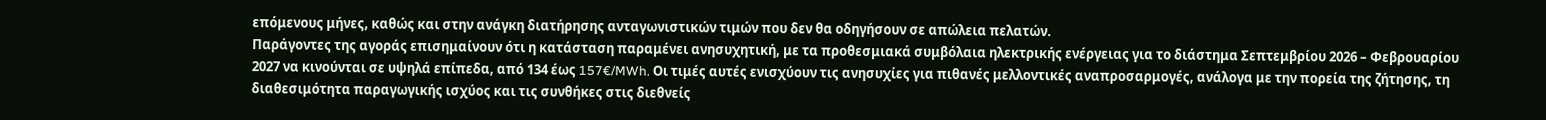επόμενους μήνες, καθώς και στην ανάγκη διατήρησης ανταγωνιστικών τιμών που δεν θα οδηγήσουν σε απώλεια πελατών.
Παράγοντες της αγοράς επισημαίνουν ότι η κατάσταση παραμένει ανησυχητική, με τα προθεσμιακά συμβόλαια ηλεκτρικής ενέργειας για το διάστημα Σεπτεμβρίου 2026 – Φεβρουαρίου 2027 να κινούνται σε υψηλά επίπεδα, από 134 έως 157€/MWh. Οι τιμές αυτές ενισχύουν τις ανησυχίες για πιθανές μελλοντικές αναπροσαρμογές, ανάλογα με την πορεία της ζήτησης, τη διαθεσιμότητα παραγωγικής ισχύος και τις συνθήκες στις διεθνείς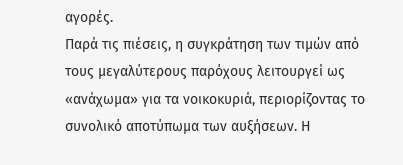αγορές.
Παρά τις πιέσεις, η συγκράτηση των τιμών από τους μεγαλύτερους παρόχους λειτουργεί ως «ανάχωμα» για τα νοικοκυριά, περιορίζοντας το συνολικό αποτύπωμα των αυξήσεων. Η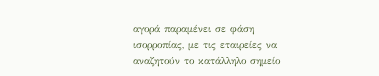αγορά παραμένει σε φάση ισορροπίας, με τις εταιρείες να αναζητούν το κατάλληλο σημείο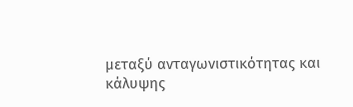μεταξύ ανταγωνιστικότητας και κάλυψης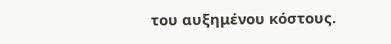του αυξημένου κόστους.